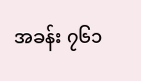အခန်း ၇၆၁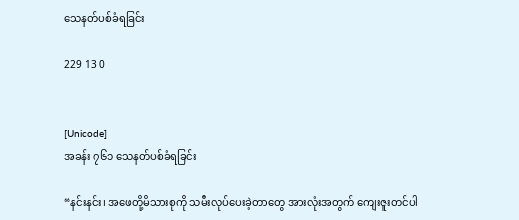သေနတ်ပစ်ခံရခြင်း

229 13 0


[Unicode]
အခန်း ၇၆၁ သေနတ်ပစ်ခံရခြင်း

“နင်းနင်း၊ အဖေတို့မိသားစုကို သမီးလုပ်ပေးခဲ့တာတွေ အားလုံးအတွက် ကျေးဇူးတင်ပါ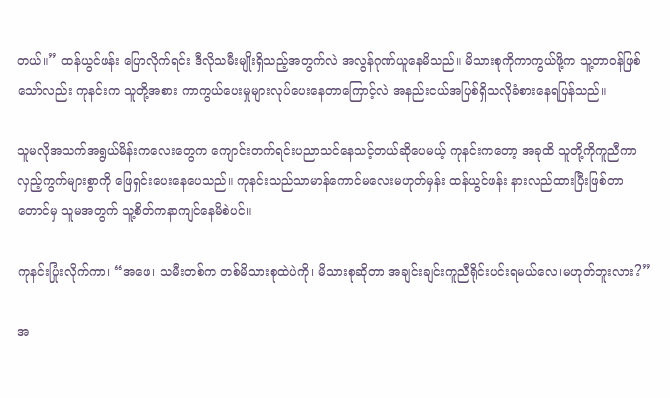တယ်။” ထန်ယွင်ဖန်း ပြောလိုက်ရင်း ဒီလိုသမီးမျိုးရှိသည့်အတွက်လဲ အလွန်ဂုဏ်ယူနေမိသည်။ မိသားစုကိုကာကွယ်ဖို့က သူ့တာဝန်ဖြစ်သော်လည်း ကုနင်းက သူတို့အစား ကာကွယ်ပေးမှုများလုပ်ပေးနေတာကြောင့်လဲ အနည်းငယ်အပြစ်ရှိသလိုခံစားနေရပြန်သည်။

သူမလိုအသက်အရွယ်မိန်းကလေးတွေက ကျောင်းတက်ရင်းပညာသင်နေသင့်တယ်ဆိုပေမယ့် ကုနင်းကတော့ အခုထိ သူတို့ကိုကူညီကာ လှည့်ကွက်များစွာကို ဖြေရှင်းပေးနေပေသည်။ ကုနင်းသည်သာမာန်ကောင်မလေးမဟုတ်မှန်း ထန်ယွင်ဖန်း နားလည်ထားပြီးဖြစ်တာတောင်မှ သူမအတွက် သူ့စိတ်ကနာကျင်နေမိစဲပင်။

ကုနင်းပြုံးလိုက်ကာ၊ “အဖေ၊ သမီးတစ်က တစ်မိသားစုထဲပဲကို၊ မိသားစုဆိုတာ အချင်းချင်းကူညီရိုင်းပင်းရမယ်လေ၊မဟုတ်ဘူးလား?”

အ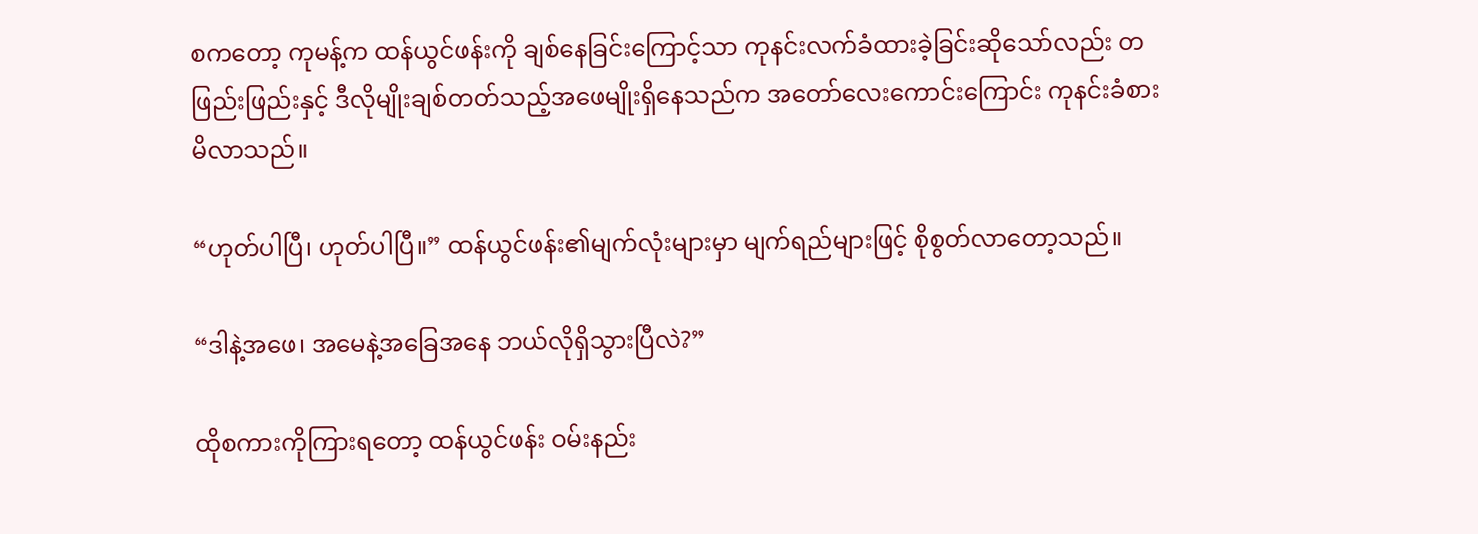စကတော့ ကုမန့်က ထန်ယွင်ဖန်းကို ချစ်နေခြင်းကြောင့်သာ ကုနင်းလက်ခံထားခဲ့ခြင်းဆိုသော်လည်း တဖြည်းဖြည်းနှင့် ဒီလိုမျိုးချစ်တတ်သည့်အဖေမျိုးရှိနေသည်က အတော်လေးကောင်းကြောင်း ကုနင်းခံစားမိလာသည်။

“ဟုတ်ပါပြီ၊ ဟုတ်ပါပြီ။” ထန်ယွင်ဖန်း၏မျက်လုံးများမှာ မျက်ရည်များဖြင့် စိုစွတ်လာတော့သည်။

“ဒါနဲ့အဖေ၊ အမေနဲ့အခြေအနေ ဘယ်လိုရှိသွားပြီလဲ?”

ထိုစကားကိုကြားရတော့ ထန်ယွင်ဖန်း ဝမ်းနည်း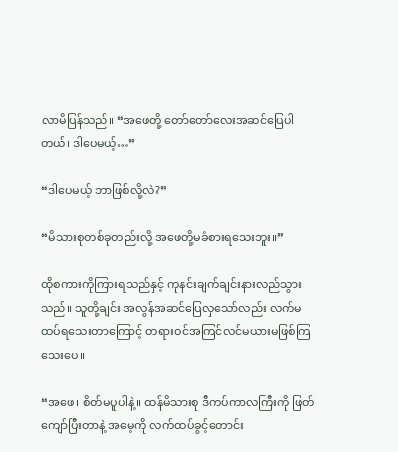လာမိပြန်သည်။ “အဖေတို့ တော်တော်လေးအဆင်ပြေပါတယ်၊ ဒါပေမယ့်…”

“ဒါပေမယ့် ဘာဖြစ်လို့လဲ?”

“မိသားစုတစ်ခုတည်းလို့ အဖေတို့မခံစားရသေးဘူး။”

ထိုစကားကိုကြားရသည်နှင့် ကုနင်းချက်ချင်းနားလည်သွားသည်။ သူတို့ချင်း အလွန်အဆင်ပြေလှသော်လည်း လက်မထပ်ရသေးတာကြောင့် တရားဝင်အကြင်လင်မယားမဖြစ်ကြသေးပေ။

“အဖေ၊ စိတ်မပူပါနဲ့။ ထန်မိသားစု ဒီကပ်ကာလကြီးကို ဖြတ်ကျော်ပြီးတာနဲ့ အမေ့ကို လက်ထပ်ခွင့်တောင်း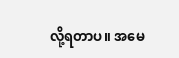လို့ရတာပ။ အမေ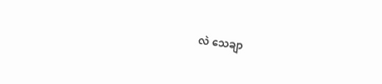လဲ သေချာ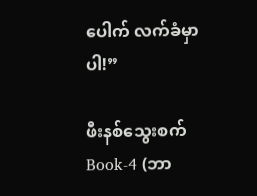ပေါက် လက်ခံမှာပါ!”

ဖီးနစ်သွေးစက် Book-4 (ဘာ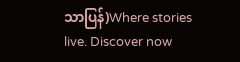သာပြန်)Where stories live. Discover now